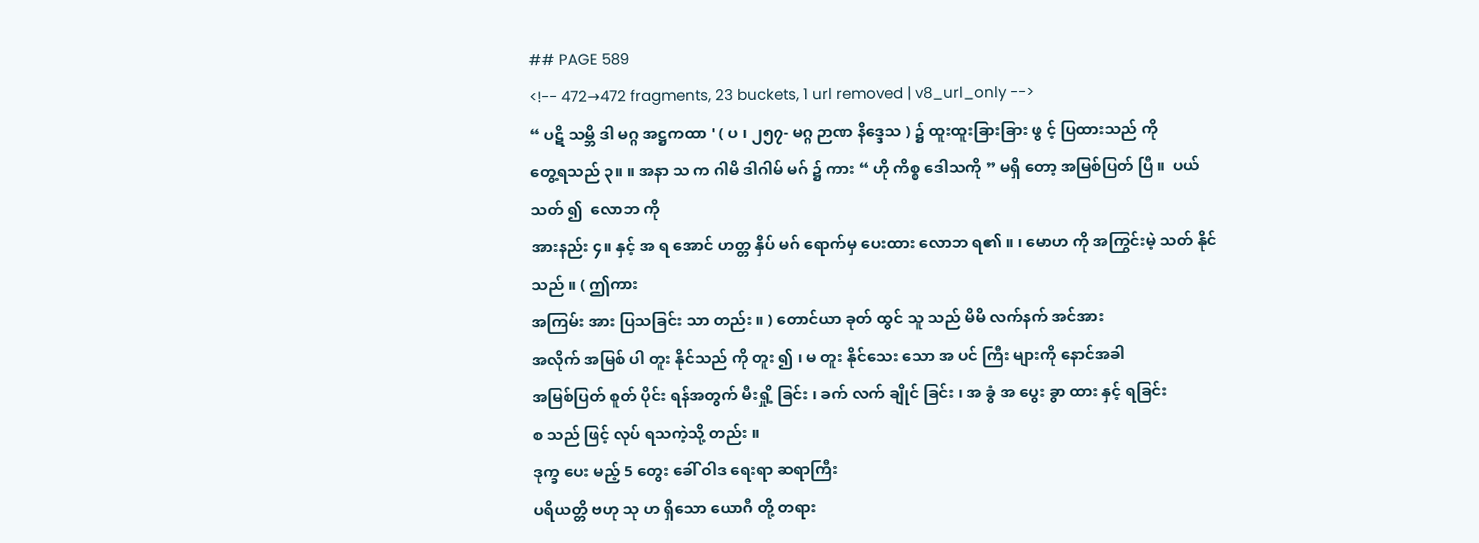## PAGE 589
<!-- 472→472 fragments, 23 buckets, 1 url removed | v8_url_only -->
“ ပဋိ သမ္ဘိ ဒါ မဂ္ဂ အဋ္ဌကထာ ' ( ပ ၊ ၂၅၇- မဂ္ဂ ဉာဏ နိဒ္ဒေသ ) ၌ ထူးထူးခြားခြား ဖွ င့် ပြထားသည် ကို
တွေ့ရသည် ၃။ ။ အနာ သ က ဂါမိ ဒါဂါမ် မဂ် ၌ ကား “ ဟို ကိစ္စ ဒေါသကို ” မရှိ တော့ အမြစ်ပြတ် ပြီ ။  ပယ် သတ် ၍  လောဘ ကို
အားနည်း ၄။ နှင့် အ ရ အောင် ဟတ္တ နှိပ် မဂ် ရောက်မှ ပေးထား လောဘ ရ၏ ။ ၊ မောဟ ကို အကြွင်းမဲ့ သတ် နိုင်သည် ။ ( ဤကား
အကြမ်း အား ပြသခြင်း သာ တည်း ။ ) တောင်ယာ ခုတ် ထွင် သူ သည် မိမိ လက်နက် အင်အား
အလိုက် အမြစ် ပါ တူး နိုင်သည် ကို တူး ၍ ၊ မ တူး နိုင်သေး သော အ ပင် ကြီး များကို နောင်အခါ
အမြစ်ပြတ် စူတ် ပိုင်း ရန်အတွက် မီးရှို့ ခြင်း ၊ ခက် လက် ချိုင် ခြင်း ၊ အ ခွံ အ ပွေး ခွာ ထား နှင့် ရခြင်း
စ သည် ဖြင့် လုပ် ရသကဲ့သို့ တည်း ။
ဒုက္ခ ပေး မည့် 5 တွေး ခေါ် ဝါဒ ရေးရာ ဆရာကြီး
ပရိယတ္တိ ဗဟု သု ဟ ရှိသော ယောဂီ တို့ တရား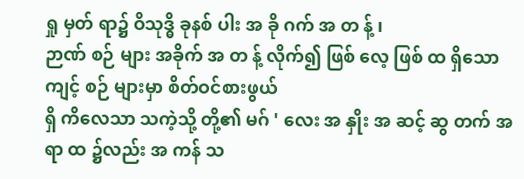ရှု မှတ် ရာ၌ ဝိသုဒ္ဓိ ခုနစ် ပါး အ ခို ဂက် အ တ န့် ၊
ဉာဏ် စဉ် များ အခိုက် အ တ န့် လိုက်၍ ဖြစ် လေ့ ဖြစ် ထ ရှိသော ကျင့် စဉ် များမှာ စိတ်ဝင်စားဖွယ်
ရှိ ကိလေသာ သကဲ့သို့ တို့၏ မဂ် ' လေး အ နှိုး အ ဆင့် ဆွ တက် အ ရာ ထ ၌လည်း အ ကန် သ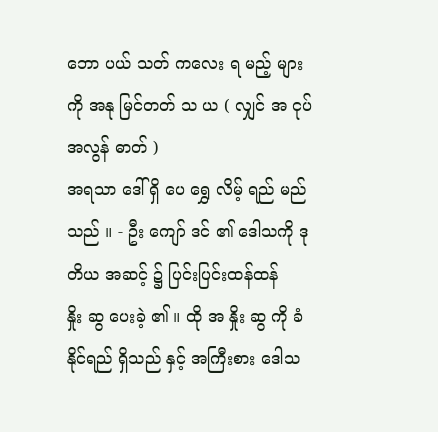ဘော ပယ် သတ် ကလေး ရ မည့် များကို အနု မြင်တတ် သ ယ ( လျှင် အ ငုပ် အလွန် ဓာတ် )
အရသာ ဒေါ် ရှိ ပေ ရွှေ လိမ့် ရည် မည် သည် ။ - ဦး ကျော် ဒင် ၏ ဒေါသကို ဒုတိယ အဆင့် ၌ ပြင်းပြင်းထန်ထန်
နှိုး ဆွ ပေးခဲ့ ၏ ။ ထို အ နှိုး ဆွ ကို ခံနိုင်ရည် ရှိသည် နှင့် အကြီးစား ဒေါသ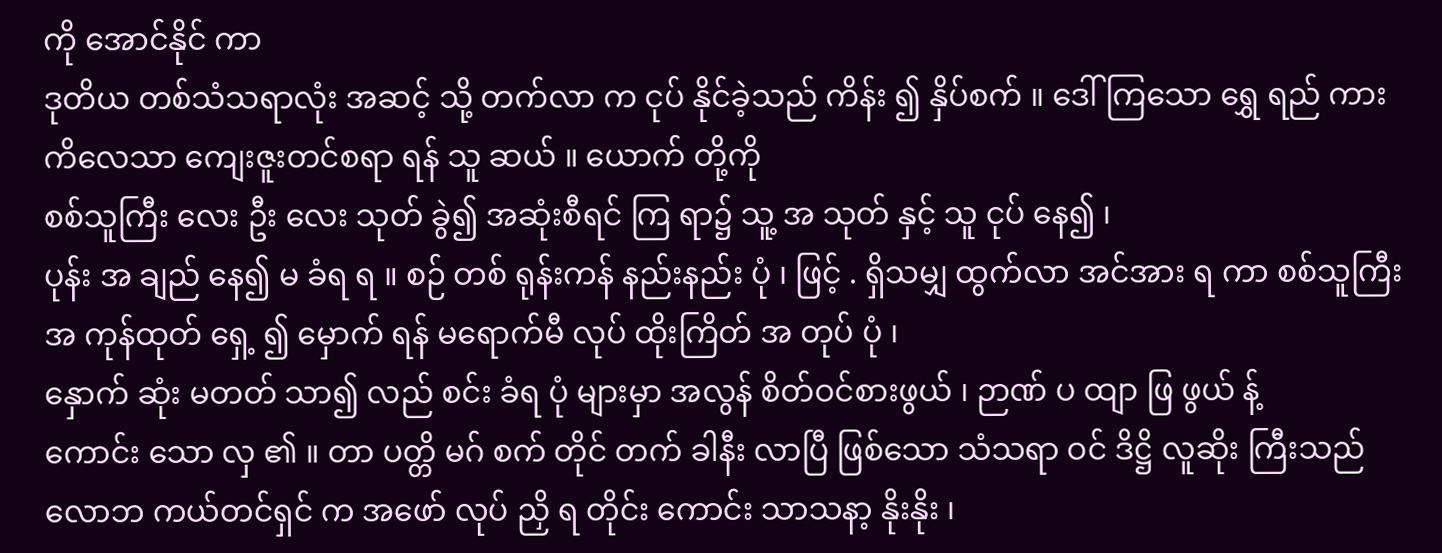ကို အောင်နိုင် ကာ
ဒုတိယ တစ်သံသရာလုံး အဆင့် သို့ တက်လာ က ငုပ် နိုင်ခဲ့သည် ကိန်း ၍ နှိပ်စက် ။ ဒေါ် ကြသော ရွှေ ရည် ကား ကိလေသာ ကျေးဇူးတင်စရာ ရန် သူ ဆယ် ။ ယောက် တို့ကို
စစ်သူကြီး လေး ဦး လေး သုတ် ခွဲ၍ အဆုံးစီရင် ကြ ရာ၌ သူ့ အ သုတ် နှင့် သူ ငုပ် နေ၍ ၊
ပုန်း အ ချည် နေ၍ မ ခံရ ရ ။ စဉ် တစ် ရုန်းကန် နည်းနည်း ပုံ ၊ ဖြင့် . ရှိသမျှ ထွက်လာ အင်အား ရ ကာ စစ်သူကြီး အ ကုန်ထုတ် ရှေ့ ၍ မှောက် ရန် မရောက်မီ လုပ် ထိုးကြိတ် အ တုပ် ပုံ ၊
နှောက် ဆုံး မတတ် သာ၍ လည် စင်း ခံရ ပုံ များမှာ အလွန် စိတ်ဝင်စားဖွယ် ၊ ဉာဏ် ပ ထျာ ဖြ ဖွယ် န့်
ကောင်း သော လှ ၏ ။ တာ ပတ္တိ မဂ် စက် တိုင် တက် ခါနီး လာပြီ ဖြစ်သော သံသရာ ဝင် ဒိဋ္ဌိ လူဆိုး ကြီးသည်
လောဘ ကယ်တင်ရှင် က အဖော် လုပ် ညှိ ရ တိုင်း ကောင်း သာသနာ့ နိုးနိုး ၊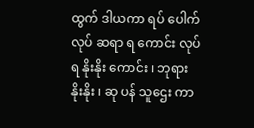ထွက် ဒါယကာ ရပ် ပေါက် လုပ် ဆရာ ရ ကောင်း လုပ် ရ နိုးနိုး ကောင်း ၊ ဘုရား နိုးနိုး ၊ ဆု ပန် သူဌေး ကာ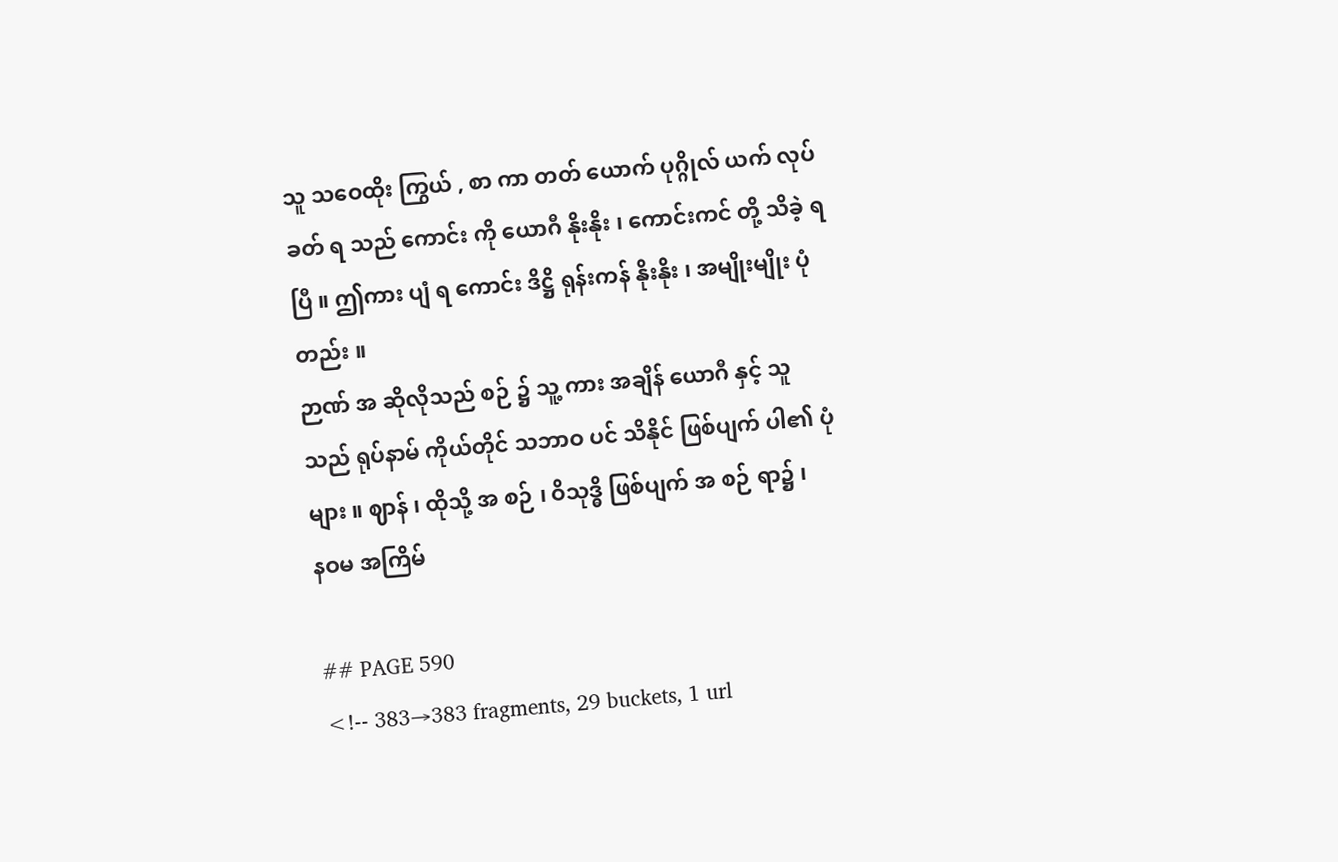သူ သဝေထိုး ကြွယ် , စာ ကာ တတ် ယောက် ပုဂ္ဂိုလ် ယက် လုပ် ခတ် ရ သည် ကောင်း ကို ယောဂီ နိုးနိုး ၊ ကောင်းကင် တို့ သိခဲ့ ရပြီ ။ ဤကား ပျံ ရ ကောင်း ဒိဋ္ဌိ ရုန်းကန် နိုးနိုး ၊ အမျိုးမျိုး ပုံ တည်း ။
ဉာဏ် အ ဆိုလိုသည် စဉ် ၌ သူ့ ကား အချိန် ယောဂီ နှင့် သူ သည် ရုပ်နာမ် ကိုယ်တိုင် သဘာဝ ပင် သိနိုင် ဖြစ်ပျက် ပါ၏ ပုံများ ။ ဈာန် ၊ ထိုသို့ အ စဉ် ၊ ဝိသုဒ္ဓိ ဖြစ်ပျက် အ စဉ် ရာ၌ ၊
နဝမ အကြိမ်

## PAGE 590
<!-- 383→383 fragments, 29 buckets, 1 url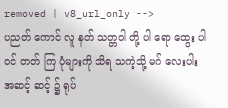removed | v8_url_only -->
ပညတ် ကောင် လူ နတ် သတ္တဝါ တို့ ပါ ရော ထွေး ပါဝင် တတ် ကြ ပုံများကို သိရ သကဲ့သို့ မဂ် လေးပါး
အဆင့် ဆင့် ၌ ရုပ်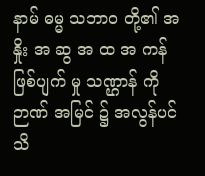နာမ် ဓမ္မ သဘာဝ တို့၏ အ နှိုး အ ဆွ အ ထ အ ကန် ဖြစ်ပျက် မှု သဏ္ဌာန် ကို
ဉာဏ် အမြင် ၌ အလွန်ပင် သိ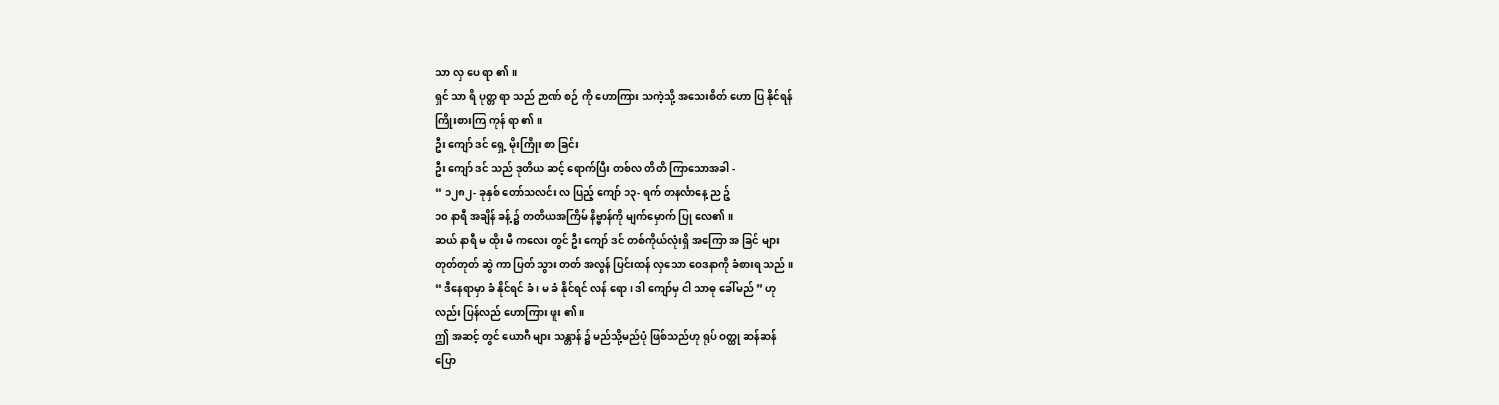သာ လှ ပေ ရာ ၏ ။
ရှင် သာ ရိ ပုတ္တ ရာ သည် ဉာဏ် စဉ် ကို ဟောကြား သကဲ့သို့ အသေးစိတ် ဟော ပြ နိုင်ရန်
ကြိုးစားကြ ကုန် ရာ ၏ ။
ဦး ကျော် ဒင် ရှေ့ မိုးကြိုး စာ ခြင်း
ဦး ကျော် ဒင် သည် ဒုတိယ ဆင့် ရောက်ပြီး တစ်လ တိတိ ကြာသောအခါ -
“ ၁၂၈၂- ခုနှစ် တော်သလင်း လ ပြည့် ကျော် ၁၃- ရက် တနင်္လာနေ့ ည ဉ့်
၁၀ နာရီ အချိန် ခန့် ၌ တတိယအကြိမ် နိဗ္ဗာန်ကို မျက်မှောက် ပြု လေ၏ ။
ဆယ် နာရီ မ ထိုး မီ ကလေး တွင် ဦး ကျော် ဒင် တစ်ကိုယ်လုံးရှိ အကြော အ ခြင် များ
တုတ်တုတ် ဆွဲ ကာ ပြတ် သွား တတ် အလွန် ပြင်းထန် လှသော ဝေဒနာကို ခံစားရ သည် ။
“ ဒီနေရာမှာ ခံ နိုင်ရင် ခံ ၊ မ ခံ နိုင်ရင် လန် ရော ၊ ဒါ ကျော်မှ ငါ သာဓု ခေါ်မည် ” ဟု
လည်း ပြန်လည် ဟောကြား ဖူး ၏ ။
ဤ အဆင့် တွင် ယောဂီ များ သန္တာန် ၌ မည်သို့မည်ပုံ ဖြစ်သည်ဟု ရုပ် ဝတ္ထု ဆန်ဆန်
ပြော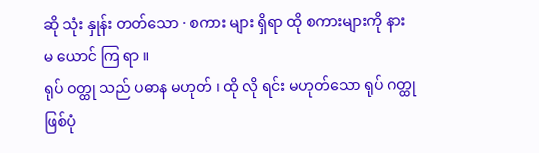ဆို သုံး နှုန်း တတ်သော · စကား များ ရှိရာ ထို စကားများကို နား မ ယောင် ကြ ရာ ။
ရုပ် ဝတ္ထု သည် ပဓာန မဟုတ် ၊ ထို လို ရင်း မဟုတ်သော ရုပ် ဂတ္ထု ဖြစ်ပုံ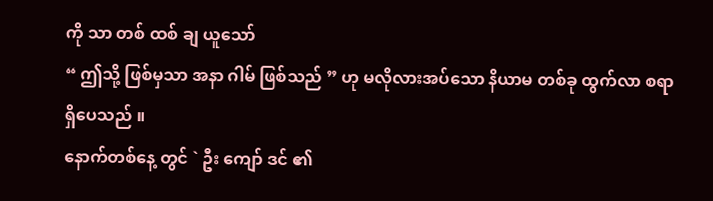ကို သာ တစ် ထစ် ချ ယူသော်
“ ဤသို့ ဖြစ်မှသာ အနာ ဂါမ် ဖြစ်သည် ” ဟု မလိုလားအပ်သော နိယာမ တစ်ခု ထွက်လာ စရာ
ရှိပေသည် ။
နောက်တစ်နေ့ တွင် ` ဦး ကျော် ဒင် ၏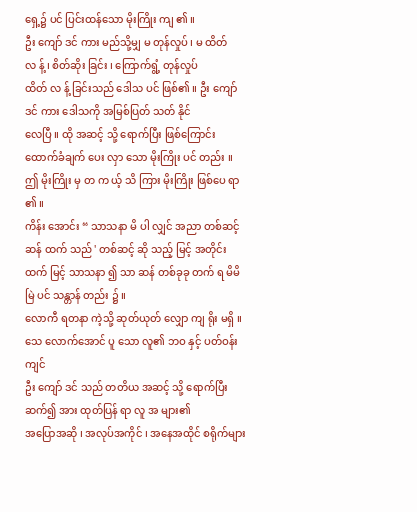ရှေ့၌ ပင် ပြင်းထန်သော မိုးကြိုး ကျ ၏ ။
ဦး ကျော် ဒင် ကား မည်သို့မျှ မ တုန်လှုပ် ၊ မ ထိတ် လ န့် ၊ စိတ်ဆိုး ခြင်း ၊ ကြောက်ရွံ့ တုန်လှုပ်
ထိတ် လ န့် ခြင်းသည် ဒေါသ ပင် ဖြစ်၏ ။ ဦး ကျော် ဒင် ကား ဒေါသကို အမြစ်ပြတ် သတ် နိုင်
လေပြီ ။ ထို အဆင့် သို့ ရောက်ပြီး ဖြစ်ကြောင်း ထောက်ခံချက် ပေး လှာ သော မိုးကြိုး ပင် တည်း ။
ဤ မိုးကြိုး မှ တ က ယ့် သိ ကြား မိုးကြိုး ဖြစ်ပေ ရာ ၏ ။
ကိန်း အောင်း “ သာသနာ မိ ပါ လျှင် အညာ တစ်ဆင့် ဆန် ထက် သည် ' တစ်ဆင့် ဆို သည့် မြင့် အတိုင်း ထက် မြင့် သာသနာ ၍ သာ ဆန် တစ်ခုခု တက် ရ မိမိ မြဲ ပင် သန္တာန် တည်း ၌ ။
လောကီ ရတနာ ကဲ့သို့ ဆုတ်ယုတ် လျှော ကျ ရိုး မရှိ ။
သေ လောက်အောင် ပူ သော လူ၏ ဘဝ နှင့် ပတ်ဝန်းကျင်
ဦး ကျော် ဒင် သည် တတိယ အဆင့် သို့ ရောက်ပြီး ဆက်၍ အား ထုတ်ပြန် ရာ လူ အ များ၏
အပြောအဆို ၊ အလုပ်အကိုင် ၊ အနေအထိုင် စရိုက်များ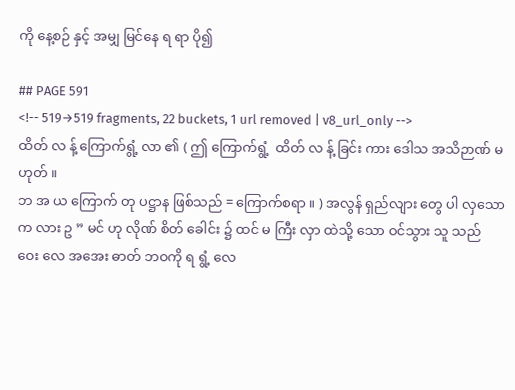ကို နေ့စဉ် နှင့် အမျှ မြင်နေ ရ ရာ ပို၍

## PAGE 591
<!-- 519→519 fragments, 22 buckets, 1 url removed | v8_url_only -->
ထိတ် လ န့် ကြောက်ရွံ့ လာ ၏ ( ဤ ကြောက်ရွံ့  ထိတ် လ န့် ခြင်း ကား ဒေါသ အသိဉာဏ် မဟုတ် ။
ဘ အ ယ ကြောက် တု ပဋ္ဌာန ဖြစ်သည် = ကြောက်စရာ ။ ) အလွန် ရှည်လျား တွေ ပါ လှသော က လား ဥ ” မင် ဟု လိုဏ် စိတ် ခေါင်း ၌ ထင် မ ကြီး လှာ ထဲသို့ သော ဝင်သွား သူ သည်
ဝေး လေ အအေး ဓာတ် ဘဝကို ရ ရွံ့ လေ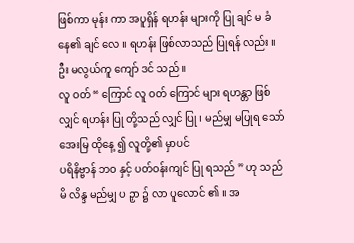ဖြစ်ကာ မုန်း ကာ အပူရှိန် ရဟန်း များကို ပြု ချင် မ ခံ နေ၏ ချင် လေ ။ ရဟန်း ဖြစ်လာသည် ပြုရန် လည်း ။ ဦး မလွယ်ကူ ကျော် ဒင် သည် ။
လူ ဝတ် “ ကြောင် လူ ဝတ် ကြောင် များ ရဟန္တာ ဖြစ်လျှင် ရဟန်း ပြု တို့သည် လျှင် ပြု ၊ မည်မျှ မပြုရ သော် အေးမြ ထိုနေ့ ၍ လူတို့၏ မှာပင်
ပရိနိဗ္ဗာန် ဘဝ နှင့် ပတ်ဝန်းကျင် ပြု ရသည် ” ဟု သည် မိ လိန္ဒ မည်မျှ ပ ဉှာ ၌ လာ ပူလောင် ၏ ။ အ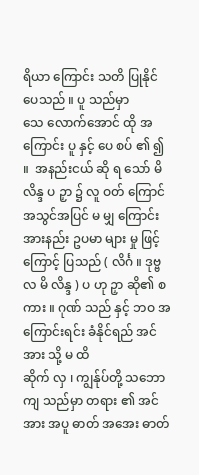ရိယာ ကြောင်း သတိ ပြုနိုင် ပေသည် ။ ပူ သည်မှာ
သေ လောက်အောင် ထို အကြောင်း ပူ နှင့် ပေ စပ် ၏ ၍ ။  အနည်းငယ် ဆို ရ သော် မိ လိန္ဒ ပ ဉှာ ၌ လူ ဝတ် ကြောင်
အသွင်အပြင် မ မျှ ကြောင်း အားနည်း ဥပမာ များ မှု ဖြင့် ကြောင့် ပြသည် ( လိင်္ဂ ။ ဒုဗ္ဗလ မိ လိန္ဒ ) ပ ဟု ဉှာ ဆို၏ စကား ။ ဂုဏ် သည် နှင့် ဘဝ အကြောင်းရင်း ခံနိုင်ရည် အင်အား သို့ မ ထိ
ဆိုက် လှ ၊ ကျွန်ုပ်တို့ သဘောကျ သည်မှာ တရား ၏ အင်အား အပူ ဓာတ် အအေး ဓာတ်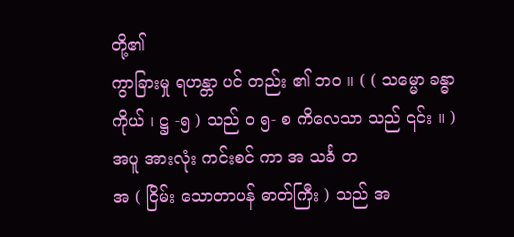တို့၏
ကွာခြားမှု ရဟန္တာ ပင် တည်း ၏ ဘဝ ။ ( ( သမ္မော ခန္ဓာကိုယ် ၊ ဋ္ဌ -၅ ) သည် ဝ ၅- စ ကိလေသာ သည် ၎င်း ။ ) အပူ အားလုံး ကင်းစင် ကာ အ သင်္ခ တ
အ ( ငြိမ်း သောတာပန် ဓာတ်ကြီး ) သည် အ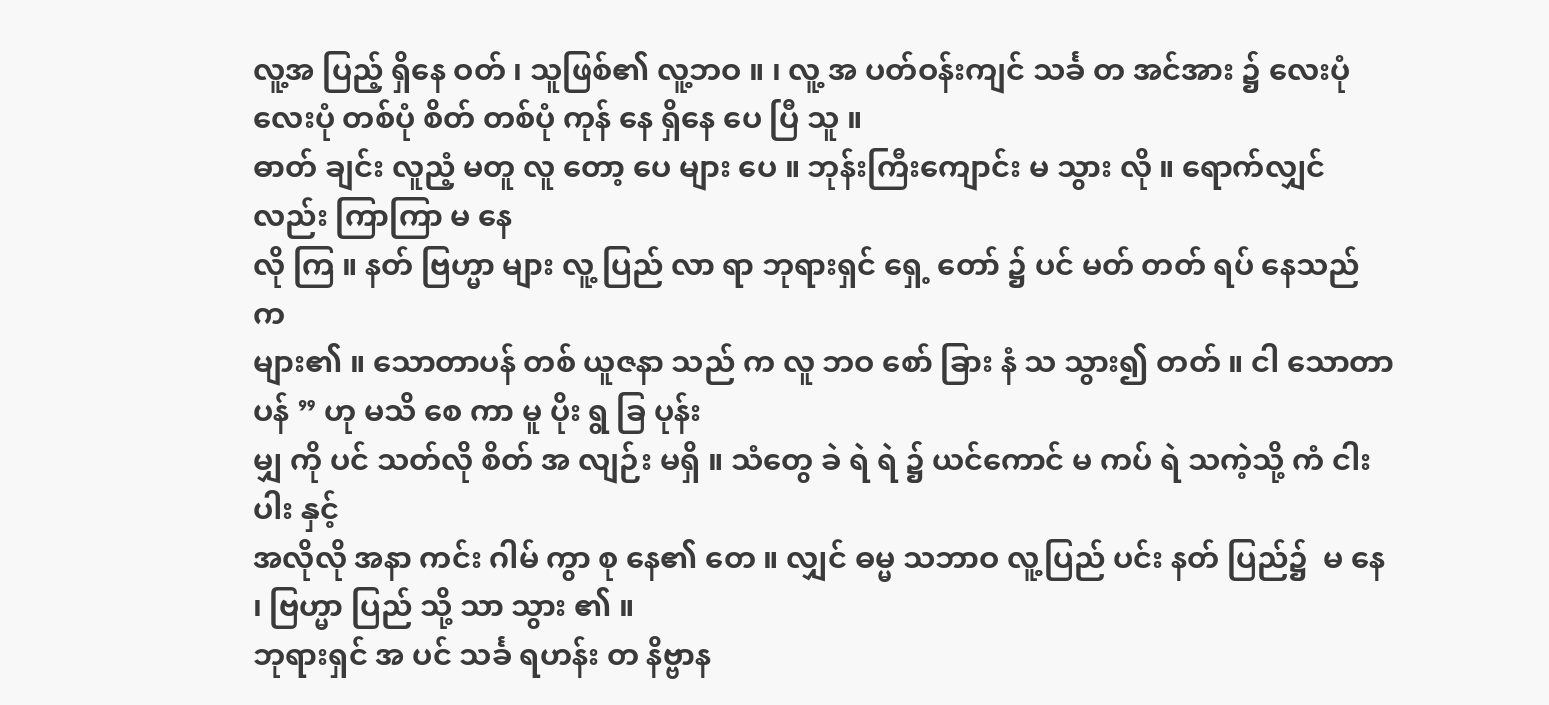လူ့အ ပြည့် ရှိနေ ဝတ် ၊ သူဖြစ်၏ လူ့ဘဝ ။ ၊ လူ့ အ ပတ်ဝန်းကျင် သင်္ခ တ အင်အား ၌ လေးပုံ လေးပုံ တစ်ပုံ စိတ် တစ်ပုံ ကုန် နေ ရှိနေ ပေ ပြီ သူ ။
ဓာတ် ချင်း လူညံ့ မတူ လူ တော့ ပေ များ ပေ ။ ဘုန်းကြီးကျောင်း မ သွား လို ။ ရောက်လျှင် လည်း ကြာကြာ မ နေ
လို ကြ ။ နတ် ဗြဟ္မာ များ လူ့ ပြည် လာ ရာ ဘုရားရှင် ရှေ့ တော် ၌ ပင် မတ် တတ် ရပ် နေသည် က
များ၏ ။ သောတာပန် တစ် ယူဇနာ သည် က လူ ဘဝ စော် ခြား နံ သ သွား၍ တတ် ။ ငါ သောတာပန် ” ဟု မသိ စေ ကာ မူ ပိုး ရွ ခြ ပုန်း
မျှ ကို ပင် သတ်လို စိတ် အ လျဉ်း မရှိ ။ သံတွေ ခဲ ရဲ ရဲ ၌ ယင်ကောင် မ ကပ် ရဲ သကဲ့သို့ ကံ ငါးပါး နှင့်
အလိုလို အနာ ကင်း ဂါမ် ကွာ စု နေ၏ တေ ။ လျှင် ဓမ္မ သဘာဝ လူ့ပြည် ပင်း နတ် ပြည်၌  မ နေ ၊ ဗြဟ္မာ ပြည် သို့ သာ သွား ၏ ။
ဘုရားရှင် အ ပင် သင်္ခ ရဟန်း တ နိဗ္ဗာန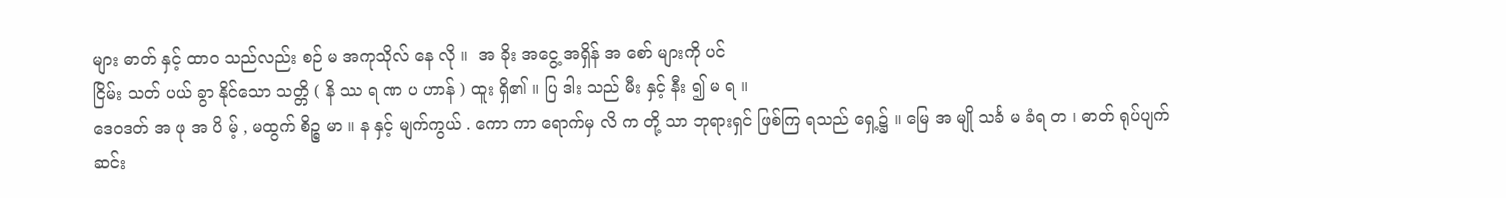များ ဓာတ် နှင့် ထာဝ သည်လည်း စဉ် မ အကုသိုလ် နေ လို ။  အ ခိုး အငွေ့ အရှိန် အ စော် များကို ပင်
ငြိမ်း သတ် ပယ် ခွာ နိုင်သော သတ္တိ ( နိ ဿ ရ ဏ ပ ဟာန် ) ထူး ရှိ၏ ။ ပြ ဒါး သည် မီး နှင့် နီး ၍ မ ရ ။
ဒေဝဒတ် အ ဖု အ ပိ မ့် , မထွက် စိဉ္စ မာ ။ န နှင့် မျက်ကွယ် . ကော ကာ ရောက်မှ လိ က တို့ သာ ဘုရားရှင် ဖြစ်ကြ ရသည် ရှေ့၌ ။ မြေ အ မျို သင်္ခ မ ခံရ တ ၊ ဓာတ် ရုပ်ပျက်ဆင်း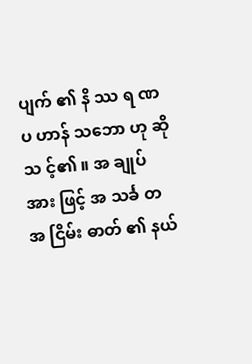ပျက် ၏ နိ ဿ ရ ဏ
ပ ဟာန် သဘော ဟု ဆို သ င့်၏ ။ အ ချုပ် အား ဖြင့် အ သင်္ခ တ အ ငြိမ်း ဓာတ် ၏ နယ်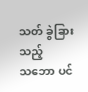သတ် ခွဲခြား သည့်
သဘော ပင်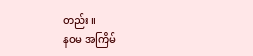တည်း ။
နဝမ အကြိမ်